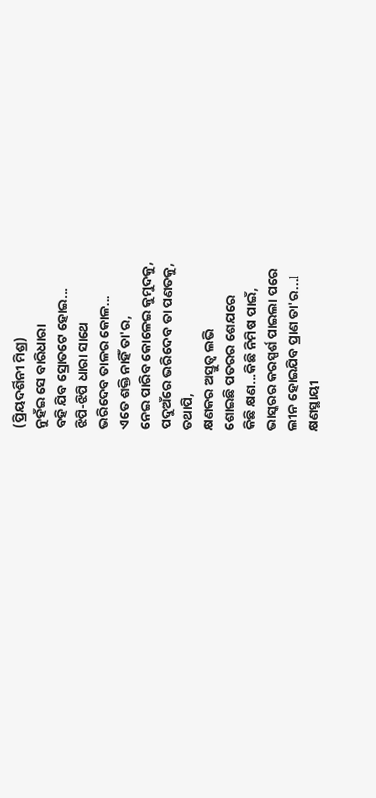(ପ୍ରିୟଦର୍ଶିନୀ ମିଶ୍ର)
ନୁହଁଇ ସେ ବାରିଧାରା
ବହି ଯିବ ସ୍ରୋତଟେ ହୋଇ...
ଝିପି-ଝିପି ଧାରା ସାଥେ
ଭରିଦେବ ତାଳର କୋଳ...
ଏତେ ଶକ୍ତି ନାହିଁ ତା'ର,
ନେଇ ପାରିବ କୋଳେଇ କୁମୁଦକୁ,
ପଦୁଅଁରେ ଭରିଦେବ ତା ପଣତକୁ,
ତଥାପି,
କ୍ଷଣକର ଅସ୍ତୁତ୍ଵ ଲଭି
ଶୋଇଛି ପତରର ଶେଯରେ
କିଛି କ୍ଷଣ...କିଛି ନିମିଷ ପାଇଁ,
ଭାସ୍କରର କରସ୍ପର୍ଶ ପାଇଲା ପରେ
ଲୀନ ହୋଇଯିବ ପ୍ରାଣ ତା'ର...l
କ୍ଷଣସ୍ଥାୟୀ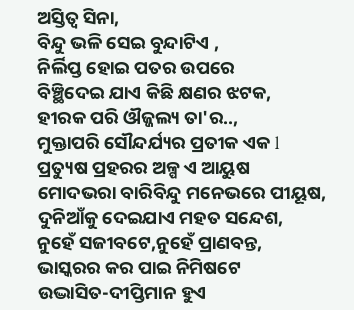ଅସ୍ତିତ୍ଵ ସିନା,
ବିନ୍ଦୁ ଭଳି ସେଇ ବୁନ୍ଦାଟିଏ ,
ନିର୍ଲିପ୍ତ ହୋଇ ପତର ଉପରେ
ବିଞ୍ଛିଦେଇ ଯାଏ କିଛି କ୍ଷଣର ଝଟକ,
ହୀରକ ପରି ଔଜ୍ଜଲ୍ୟ ତା'ର..,
ମୁକ୍ତାପରି ସୌନ୍ଦର୍ଯ୍ୟର ପ୍ରତୀକ ଏକ l
ପ୍ରତ୍ୟୁଷ ପ୍ରହରର ଅଳ୍ପ ଏ ଆୟୁଷ
ମୋଦଭରା ବାରିବିନ୍ଦୁ ମନେଭରେ ପୀୟୂଷ,
ଦୁନିଆଁକୁ ଦେଇଯାଏ ମହତ ସନ୍ଦେଶ,
ନୁହେଁ ସଜୀବଟେ,ନୁହେଁ ପ୍ରାଣବନ୍ତ,
ଭାସ୍କରର କର ପାଇ ନିମିଷଟେ
ଉଦ୍ଭାସିତ-ଦୀପ୍ତିମାନ ହୁଏ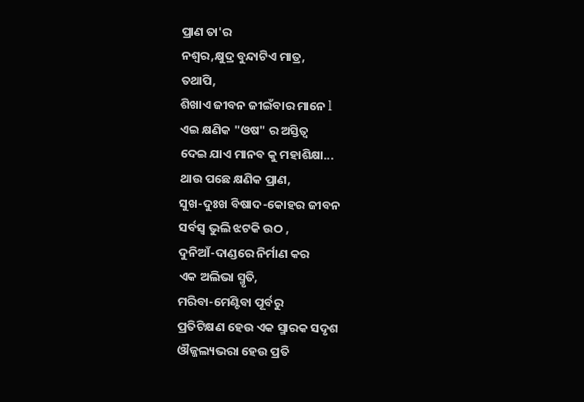ପ୍ରାଣ ତା'ର
ନଶ୍ଵର,କ୍ଷୁଦ୍ର ବୁନ୍ଦାଟିଏ ମାତ୍ର,
ତଥାପି,
ଶିଖାଏ ଜୀବନ ଜୀଇଁବାର ମାନେ l
ଏଇ କ୍ଷଣିକ "ଓଷ" ର ଅସ୍ତିତ୍ଵ
ଦେଇ ଯାଏ ମାନବ କୁ ମହାଶିକ୍ଷା...
ଥାଉ ପଛେ କ୍ଷଣିକ ପ୍ରାଣ,
ସୁଖ-ଦୁଃଖ ବିଷାଦ-କୋହର ଜୀବନ
ସର୍ବସ୍ଵ ଭୁଲି ଝଟକି ଉଠ ,
ଦୁନିଆଁ-ଦାଣ୍ଡରେ ନିର୍ମାଣ କର
ଏକ ଅଲିଭା ସ୍ମୃତି,
ମରିବା-ମେଣ୍ଟିବା ପୂର୍ବରୁ
ପ୍ରତିଟିକ୍ଷଣ ହେଉ ଏକ ସ୍ମାରକ ସଦୃଶ
ଔଜ୍ଜଲ୍ୟଭରା ହେଉ ପ୍ରତି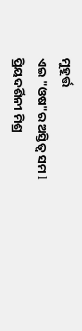ମୁହୂର୍ତ୍ତ
ଏଇ "ଓଷ"ର ଅସ୍ତିତ୍ଵ ସମ l
ପ୍ରିୟଦର୍ଶିନୀ ମିଶ୍ର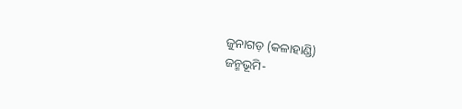ଜୁନାଗଡ଼ (କଳାହାଣ୍ଡି)
ଜନ୍ମଭୂମି-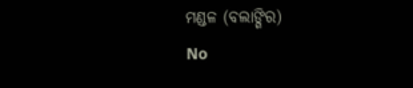ମଣ୍ଡଳ (ବଲାଙ୍ଗିର)
No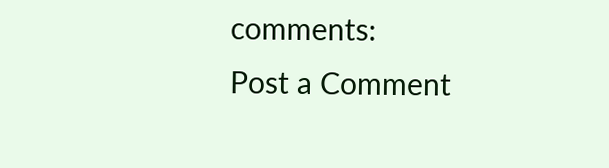comments:
Post a Comment